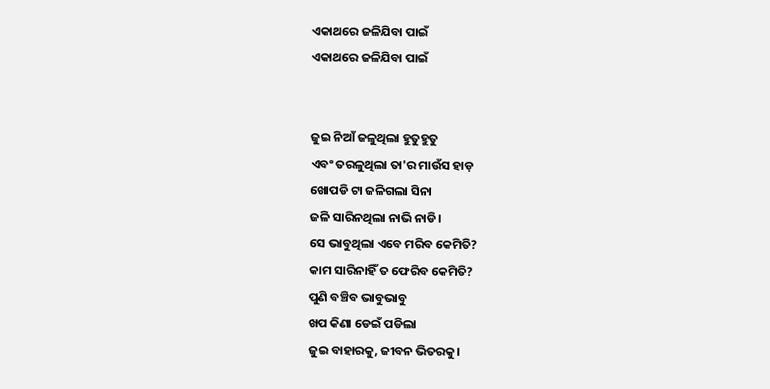ଏକାଥରେ ଜଳିଯିବା ପାଇଁ
ଏକାଥରେ ଜଳିଯିବା ପାଇଁ


ଜୁଇ ନିଆଁ ଜଳୁଥିଲା ହୁତୁହୁତୁ
ଏବଂ ତରଳୁଥିଲା ତା'ର ମାଉଁସ ହାଡ଼
ଖୋପଡି ଟା ଜଳିଗଲା ସିନା
ଜଳି ସାରିନଥିଲା ନାଭି ନାଡି।
ସେ ଭାବୁଥିଲା ଏବେ ମରିବ କେମିତି?
କାମ ସାରିନାହିଁ ତ ଫେରିବ କେମିତି?
ପୁଣି ବଞ୍ଚିବ ଭାବୁଭାବୁ
ଖପ କିଣା ଡେଇଁ ପଡିଲା
ଜୁଇ ବାହାରକୁ, ଜୀବନ ଭିତରକୁ।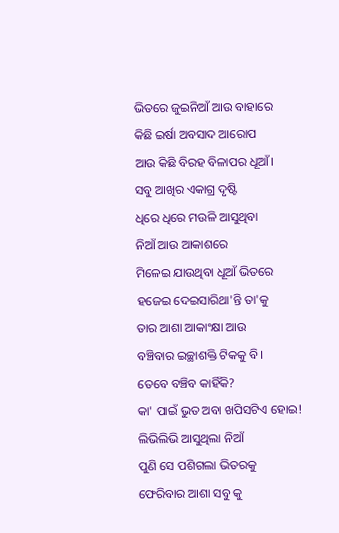ଭିତରେ ଜୁଇନିଆଁ ଆଉ ବାହାରେ
କିଛି ଇର୍ଷା ଅବସାଦ ଆରୋପ
ଆଉ କିଛି ବିରହ ବିଳାପର ଧୂଆଁ।
ସବୁ ଆଖିର ଏକାଗ୍ର ଦୃଷ୍ଟି
ଧିରେ ଧିରେ ମଉଳି ଆସୁଥିବା
ନିଆଁ ଆଉ ଆକାଶରେ
ମିଳେଇ ଯାଉଥିବା ଧୂଆଁ ଭିତରେ
ହଜେଇ ଦେଇସାରିଥା'ନ୍ତି ତା'କୁ
ତାର ଆଶା ଆକାଂକ୍ଷା ଆଉ
ବଞ୍ଚିବାର ଇଚ୍ଛାଶକ୍ତି ଟିକକୁ ବି।
ତେବେ ବଞ୍ଚିବ କାହିଁକି?
କା' ପାଇଁ ଭୁତ ଅବା ଖପିସଟିଏ ହୋଇ!
ଲିଭିଲିଭି ଆସୁଥିଲା ନିଆଁ
ପୁଣି ସେ ପଶିଗଲା ଭିତରକୁ
ଫେରିବାର ଆଶା ସବୁ କୁ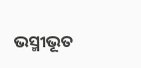ଭସ୍ମୀଭୂତ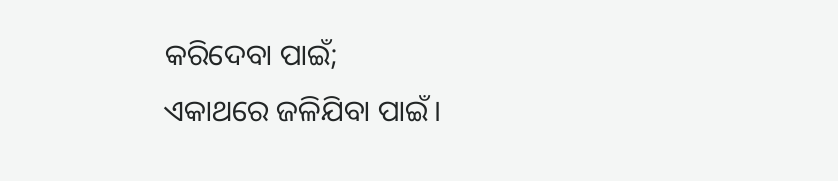କରିଦେବା ପାଇଁ;
ଏକାଥରେ ଜଳିଯିବା ପାଇଁ।